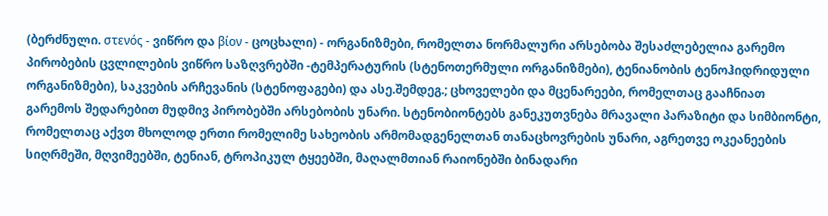(ბერძნული. στενός - ვიწრო და βίον - ცოცხალი) - ორგანიზმები, რომელთა ნორმალური არსებობა შესაძლებელია გარემო პირობების ცვლილების ვიწრო საზღვრებში -ტემპერატურის (სტენოთერმული ორგანიზმები), ტენიანობის ტენოჰიდრიდული ორგანიზმები), საკვების არჩევანის (სტენოფაგები) და ასე.შემდეგ.; ცხოველები და მცენარეები, რომელთაც გააჩნიათ გარემოს შედარებით მუდმივ პირობებში არსებობის უნარი. სტენობიონტებს განეკუთვნება მრავალი პარაზიტი და სიმბიონტი, რომელთაც აქვთ მხოლოდ ერთი რომელიმე სახეობის არმომადგენელთან თანაცხოვრების უნარი, აგრეთვე ოკეანეების სიღრმეში, მღვიმეებში, ტენიან, ტროპიკულ ტყეებში, მაღალმთიან რაიონებში ბინადარი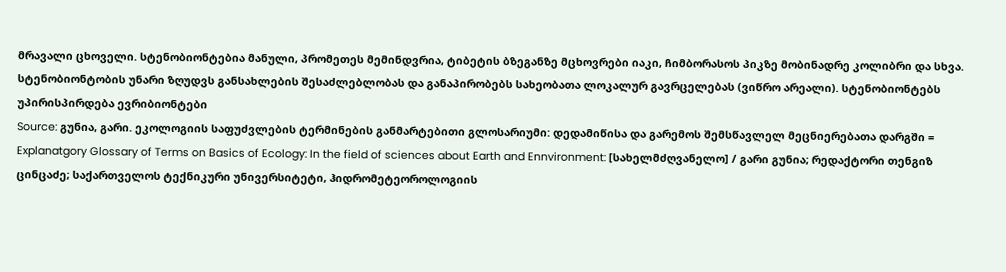მრავალი ცხოველი. სტენობიონტებია მანული, პრომეთეს მემინდვრია, ტიბეტის ბზეგანზე მცხოვრები იაკი, ჩიმბორასოს პიკზე მობინადრე კოლიბრი და სხვა. სტენობიონტობის უნარი ზღუდვს განსახლების შესაძლებლობას და განაპირობებს სახეობათა ლოკალურ გავრცელებას (ვიწრო არეალი). სტენობიონტებს უპირისპირდება ევრიბიონტები
Source: გუნია, გარი. ეკოლოგიის საფუძვლების ტერმინების განმარტებითი გლოსარიუმი: დედამიწისა და გარემოს შემსწავლელ მეცნიერებათა დარგში = Explanatgory Glossary of Terms on Basics of Ecology: In the field of sciences about Earth and Ennvironment: [სახელმძღვანელო] / გარი გუნია; რედაქტორი თენგიზ ცინცაძე; საქართველოს ტექნიკური უნივერსიტეტი, ჰიდრომეტეოროლოგიის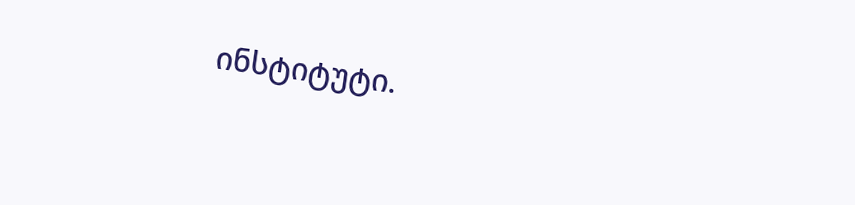ინსტიტუტი.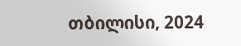თბილისი, 2024